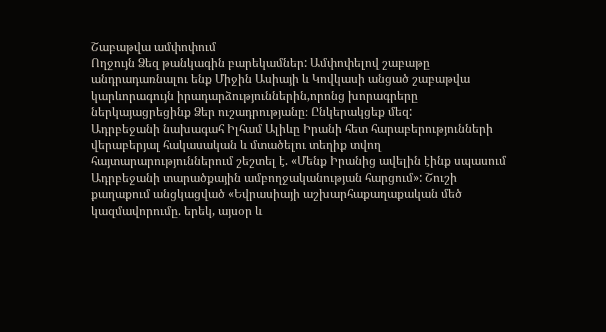Շաբաթվա ամփոփում
Ողջույն Ձեզ թանկագին բարեկամներ: Ամփոփելով շաբաթը անդրադառնալու ենք Միջին Ասիայի և Կովկասի անցած շաբաթվա կարևորագույն իրադարձություններին,որոնց խորագրերը ներկայացրեցինք Ձեր ուշադրությանը։ Ընկերակցեք մեզ:
Ադրբեջանի նախագահ Իլհամ Ալիևը Իրանի հետ հարաբերությունների վերաբերյալ հակասական և մտածելու տեղիք տվող հայտարարություններում շեշտել է. «Մենք Իրանից ավելին էինք սպասում Ադրբեջանի տարածքային ամբողջականության հարցում»: Շուշի քաղաքում անցկացված «Եվրասիայի աշխարհաքաղաքական մեծ կազմավորումը. երեկ, այսօր և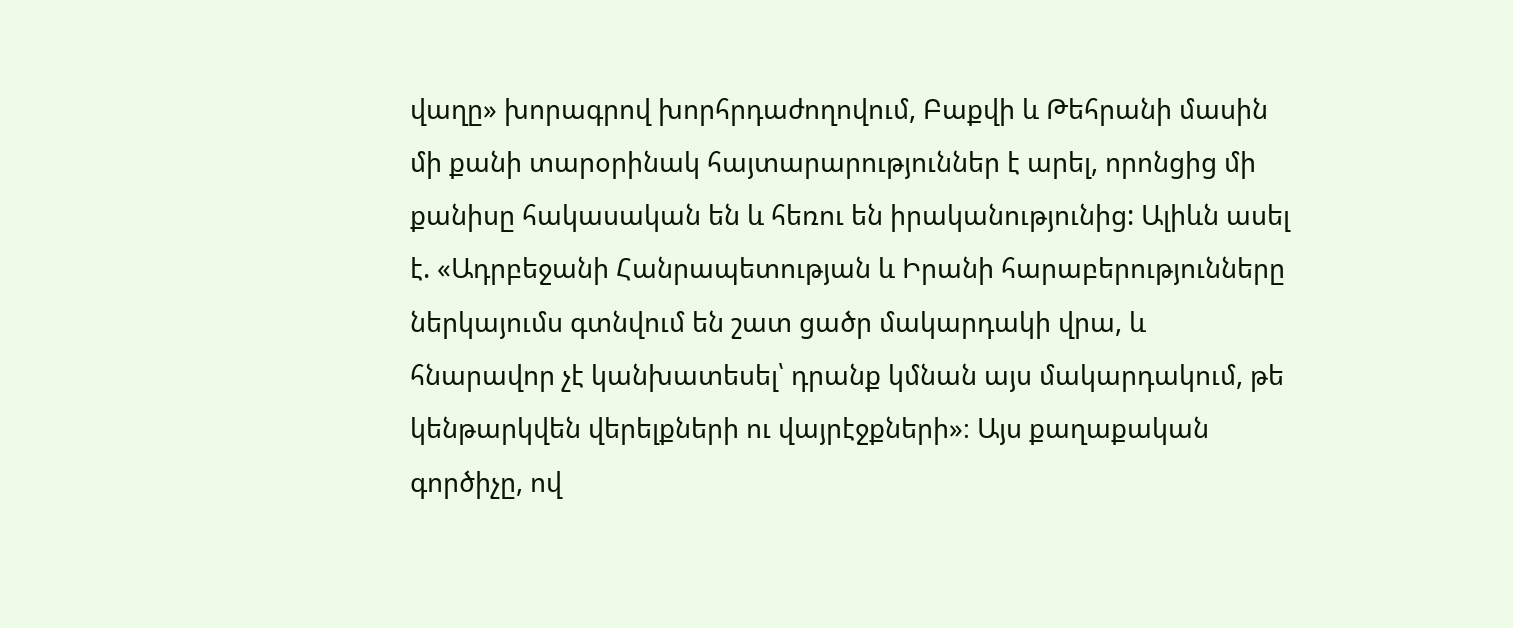վաղը» խորագրով խորհրդաժողովում, Բաքվի և Թեհրանի մասին մի քանի տարօրինակ հայտարարություններ է արել, որոնցից մի քանիսը հակասական են և հեռու են իրականությունից: Ալիևն ասել է. «Ադրբեջանի Հանրապետության և Իրանի հարաբերությունները ներկայումս գտնվում են շատ ցածր մակարդակի վրա, և հնարավոր չէ կանխատեսել՝ դրանք կմնան այս մակարդակում, թե կենթարկվեն վերելքների ու վայրէջքների»։ Այս քաղաքական գործիչը, ով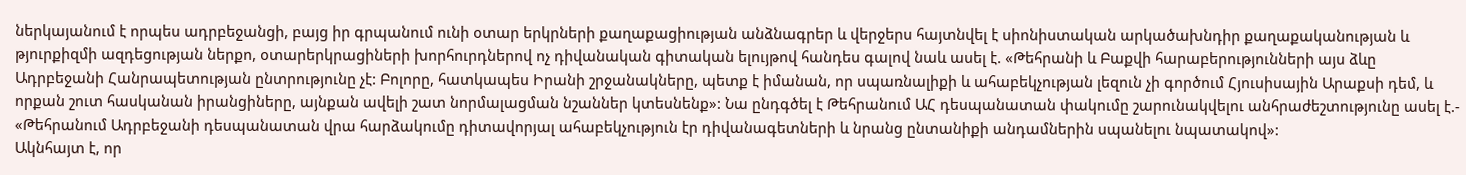ներկայանում է որպես ադրբեջանցի, բայց իր գրպանում ունի օտար երկրների քաղաքացիության անձնագրեր և վերջերս հայտնվել է սիոնիստական արկածախնդիր քաղաքականության և թյուրքիզմի ազդեցության ներքո, օտարերկրացիների խորհուրդներով ոչ դիվանական գիտական ելույթով հանդես գալով նաև ասել է. «Թեհրանի և Բաքվի հարաբերությունների այս ձևը Ադրբեջանի Հանրապետության ընտրությունը չէ: Բոլորը, հատկապես Իրանի շրջանակները, պետք է իմանան, որ սպառնալիքի և ահաբեկչության լեզուն չի գործում Հյուսիսային Արաքսի դեմ, և որքան շուտ հասկանան իրանցիները, այնքան ավելի շատ նորմալացման նշաններ կտեսնենք»: Նա ընդգծել է Թեհրանում ԱՀ դեսպանատան փակումը շարունակվելու անհրաժեշտությունը ասել է.- «Թեհրանում Ադրբեջանի դեսպանատան վրա հարձակումը դիտավորյալ ահաբեկչություն էր դիվանագետների և նրանց ընտանիքի անդամներին սպանելու նպատակով»:
Ակնհայտ է, որ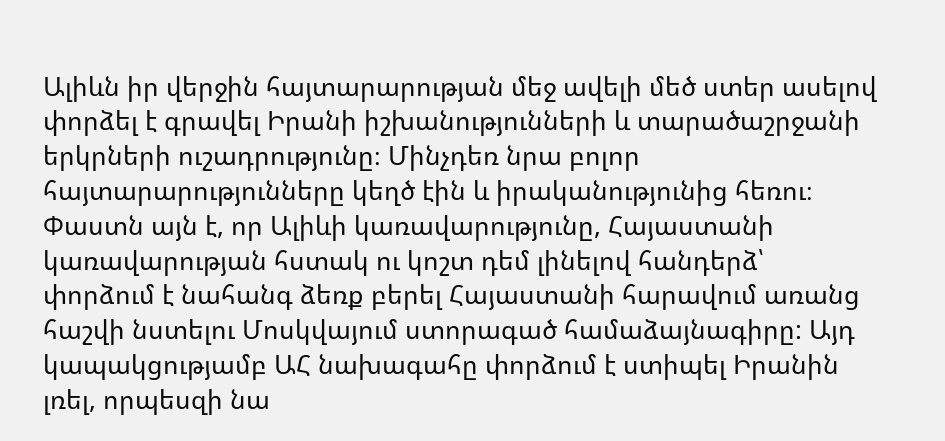Ալիևն իր վերջին հայտարարության մեջ ավելի մեծ ստեր ասելով փորձել է գրավել Իրանի իշխանությունների և տարածաշրջանի երկրների ուշադրությունը։ Մինչդեռ նրա բոլոր հայտարարությունները կեղծ էին և իրականությունից հեռու։ Փաստն այն է, որ Ալիևի կառավարությունը, Հայաստանի կառավարության հստակ ու կոշտ դեմ լինելով հանդերձ՝ փորձում է նահանգ ձեռք բերել Հայաստանի հարավում առանց հաշվի նստելու Մոսկվայում ստորագած համաձայնագիրը: Այդ կապակցությամբ ԱՀ նախագահը փորձում է ստիպել Իրանին լռել, որպեսզի նա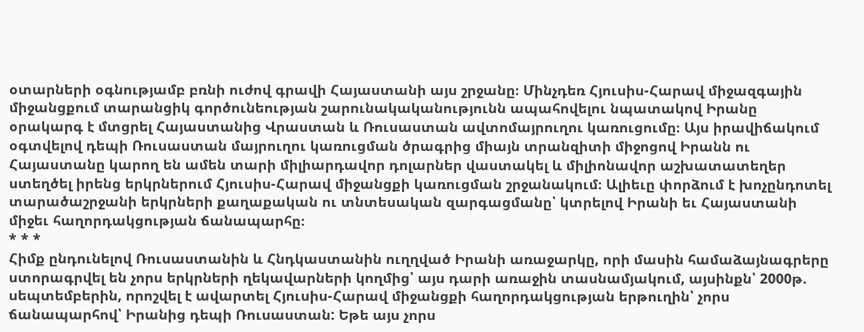օտարների օգնությամբ բռնի ուժով գրավի Հայաստանի այս շրջանը։ Մինչդեռ Հյուսիս-Հարավ միջազգային միջանցքում տարանցիկ գործունեության շարունակականությունն ապահովելու նպատակով Իրանը օրակարգ է մտցրել Հայաստանից Վրաստան և Ռուսաստան ավտոմայրուղու կառուցումը։ Այս իրավիճակում օգտվելով դեպի Ռուսաստան մայրուղու կառուցման ծրագրից միայն տրանզիտի միջոցով Իրանն ու Հայաստանը կարող են ամեն տարի միլիարդավոր դոլարներ վաստակել և միլիոնավոր աշխատատեղեր ստեղծել իրենց երկրներում Հյուսիս-Հարավ միջանցքի կառուցման շրջանակում։ Ալիեւը փորձում է խոչընդոտել տարածաշրջանի երկրների քաղաքական ու տնտեսական զարգացմանը՝ կտրելով Իրանի եւ Հայաստանի միջեւ հաղորդակցության ճանապարհը։
* * *
Հիմք ընդունելով Ռուսաստանին և Հնդկաստանին ուղղված Իրանի առաջարկը, որի մասին համաձայնագրերը ստորագրվել են չորս երկրների ղեկավարների կողմից՝ այս դարի առաջին տասնամյակում, այսինքն՝ 2000թ. սեպտեմբերին, որոշվել է ավարտել Հյուսիս-Հարավ միջանցքի հաղորդակցության երթուղին՝ չորս ճանապարհով՝ Իրանից դեպի Ռուսաստան: Եթե այս չորս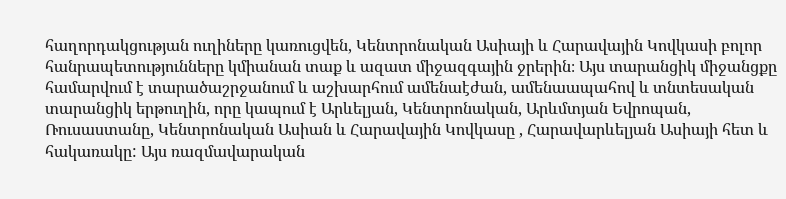հաղորդակցության ուղիները կառուցվեն, Կենտրոնական Ասիայի և Հարավային Կովկասի բոլոր հանրապետությունները կմիանան տաք և ազատ միջազգային ջրերին։ Այս տարանցիկ միջանցքը համարվում է տարածաշրջանում և աշխարհում ամենաէժան, ամենաապահով և տնտեսական տարանցիկ երթուղին, որը կապում է Արևելյան, Կենտրոնական, Արևմտյան Եվրոպան, Ռուսաստանը, Կենտրոնական Ասիան և Հարավային Կովկասը , Հարավարևելյան Ասիայի հետ և հակառակը: Այս ռազմավարական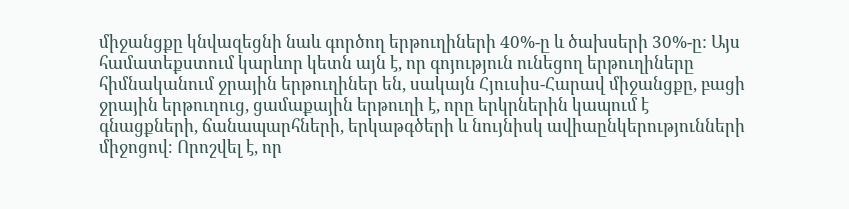միջանցքը կնվազեցնի նաև գործող երթուղիների 40%-ը և ծախսերի 30%-ը: Այս համատեքստում կարևոր կետն այն է, որ գոյություն ունեցող երթուղիները հիմնականում ջրային երթուղիներ են, սակայն Հյուսիս-Հարավ միջանցքը, բացի ջրային երթուղուց, ցամաքային երթուղի է, որը երկրներին կապում է գնացքների, ճանապարհների, երկաթգծերի և նույնիսկ ավիաընկերությունների միջոցով։ Որոշվել է, որ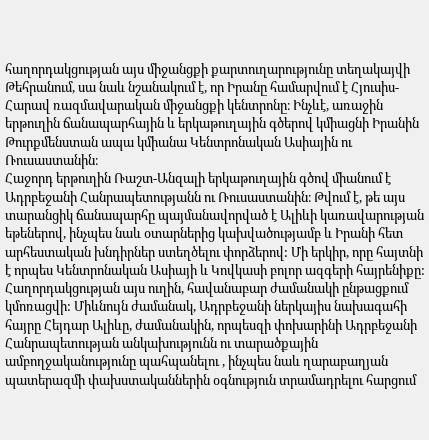հաղորդակցության այս միջանցքի քարտուղարությունը տեղակայվի Թեհրանում, սա նաև նշանակում է, որ Իրանը համարվում է Հյուսիս-Հարավ ռազմավարական միջանցքի կենտրոնը։ Ինչևէ, առաջին երթուղին ճանապարհային և երկաթուղային գծերով կմիացնի Իրանին Թուրքմենստան ապա կմիանա Կենտրոնական Ասիային ու Ռուսաստանին։
Հաջորդ երթուղին Ռաշտ-Անզալի երկաթուղային գծով միանում է Ադրբեջանի Հանրապետությանն ու Ռուսաստանին։ Թվում է, թե այս տարանցիկ ճանապարհը պայմանավորված է Ալիևի կառավարության եթեներով, ինչպես նաև օտարներից կախվածությամբ և Իրանի հետ արհեստական խնդիրներ ստեղծելու փորձերով: Մի երկիր, որը հայտնի է որպես Կենտրոնական Ասիայի և Կովկասի բոլոր ազգերի հայրենիքը: Հաղորդակցության այս ուղին, հավանաբար ժամանակի ընթացքում կմոռացվի: Միևնույն ժամանակ, Ադրբեջանի ներկայիս նախագահի հայրը Հեյդար Ալիևը, ժամանակին, որպեսզի փոխարինի Ադրբեջանի Հանրապետության անկախությունն ու տարածքային ամբողջականությունը պահպանելու , ինչպես նաև ղարաբաղյան պատերազմի փախստականներին օգնություն տրամադրելու հարցում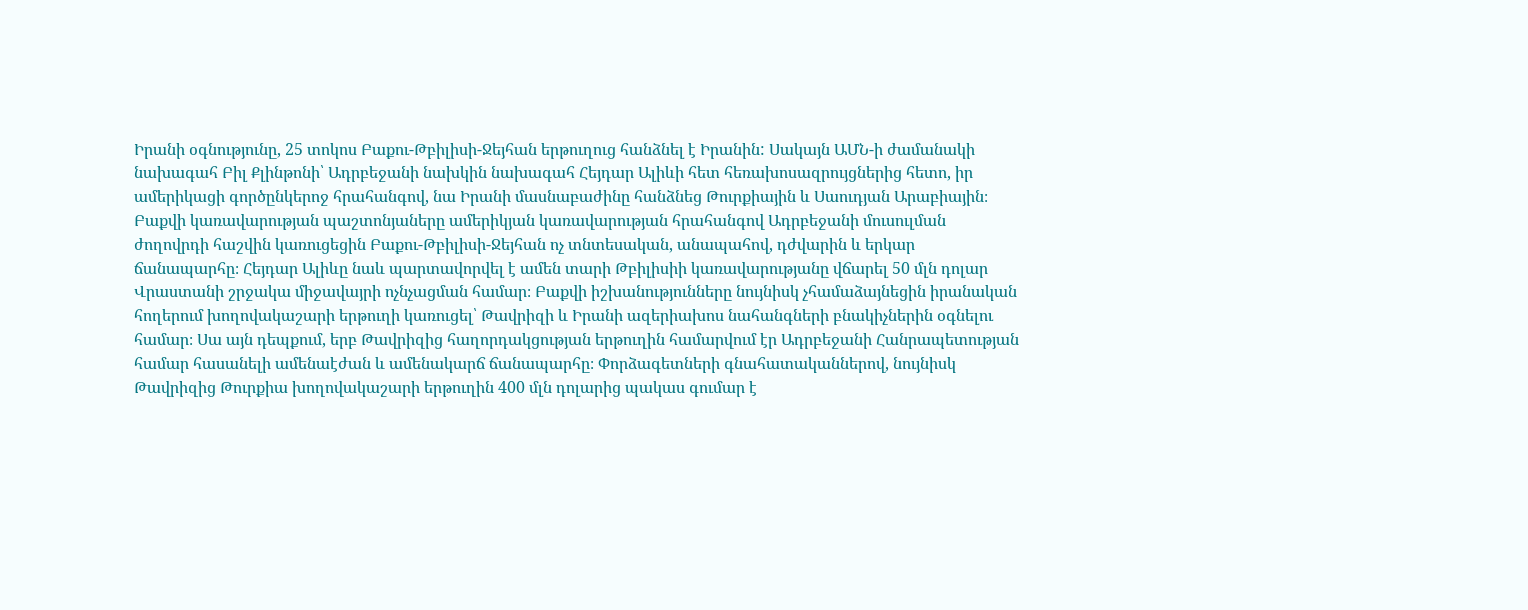Իրանի օգնությունը, 25 տոկոս Բաքու-Թբիլիսի-Ջեյհան երթուղուց հանձնել է Իրանին: Սակայն ԱՄՆ-ի ժամանակի նախագահ Բիլ Քլինթոնի՝ Ադրբեջանի նախկին նախագահ Հեյդար Ալիևի հետ հեռախոսազրույցներից հետո, իր ամերիկացի գործընկերոջ հրահանգով, նա Իրանի մասնաբաժինը հանձնեց Թուրքիային և Սաուդյան Արաբիային։ Բաքվի կառավարության պաշտոնյաները ամերիկյան կառավարության հրահանգով Ադրբեջանի մուսուլման ժողովրդի հաշվին կառուցեցին Բաքու-Թբիլիսի-Ջեյհան ոչ տնտեսական, անապահով, դժվարին և երկար ճանապարհը։ Հեյդար Ալիևը նաև պարտավորվել է ամեն տարի Թբիլիսիի կառավարությանը վճարել 50 մլն դոլար Վրաստանի շրջակա միջավայրի ոչնչացման համար։ Բաքվի իշխանությունները նույնիսկ չհամաձայնեցին իրանական հողերում խողովակաշարի երթուղի կառուցել՝ Թավրիզի և Իրանի ազերիախոս նահանգների բնակիչներին օգնելու համար։ Սա այն դեպքում, երբ Թավրիզից հաղորդակցության երթուղին համարվում էր Ադրբեջանի Հանրապետության համար հասանելի ամենաէժան և ամենակարճ ճանապարհը։ Փորձագետների գնահատականներով, նույնիսկ Թավրիզից Թուրքիա խողովակաշարի երթուղին 400 մլն դոլարից պակաս գումար է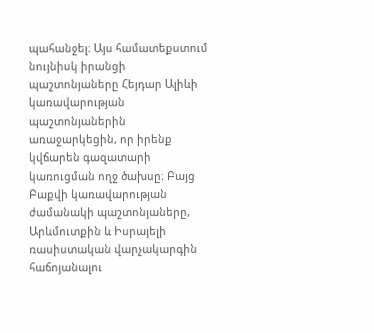պահանջել։ Այս համատեքստում նույնիսկ իրանցի պաշտոնյաները Հեյդար Ալիևի կառավարության պաշտոնյաներին առաջարկեցին, որ իրենք կվճարեն գազատարի կառուցման ողջ ծախսը։ Բայց Բաքվի կառավարության ժամանակի պաշտոնյաները, Արևմուտքին և Իսրայելի ռասիստական վարչակարգին հաճոյանալու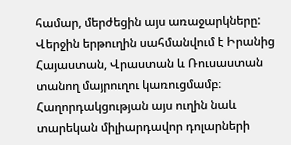համար, մերժեցին այս առաջարկները:
Վերջին երթուղին սահմանվում է Իրանից Հայաստան, Վրաստան և Ռուսաստան տանող մայրուղու կառուցմամբ։ Հաղորդակցության այս ուղին նաև տարեկան միլիարդավոր դոլարների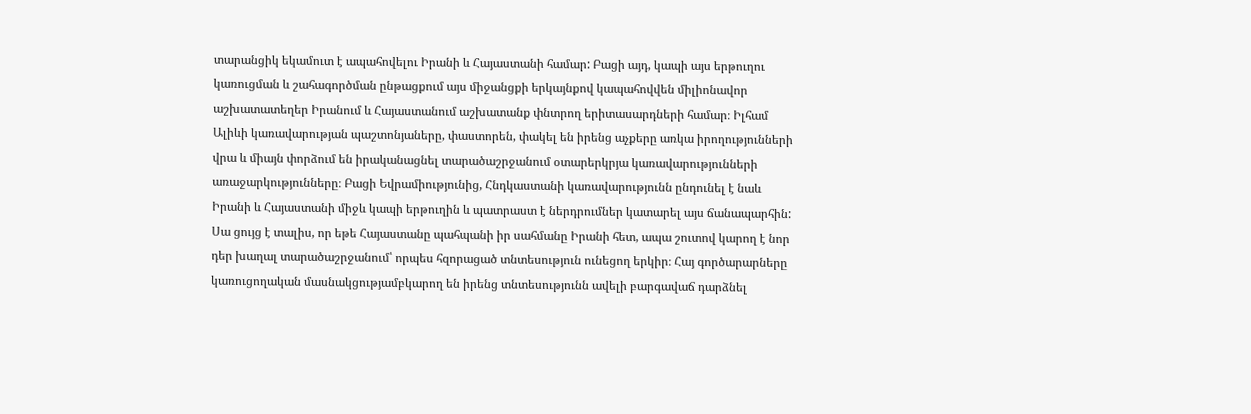տարանցիկ եկամուտ է ապահովելու Իրանի և Հայաստանի համար: Բացի այդ, կապի այս երթուղու կառուցման և շահագործման ընթացքում այս միջանցքի երկայնքով կապահովվեն միլիոնավոր աշխատատեղեր Իրանում և Հայաստանում աշխատանք փնտրող երիտասարդների համար։ Իլհամ Ալիևի կառավարության պաշտոնյաները, փաստորեն, փակել են իրենց աչքերը առկա իրողությունների վրա և միայն փորձում են իրականացնել տարածաշրջանում օտարերկրյա կառավարությունների առաջարկությունները։ Բացի Եվրամիությունից, Հնդկաստանի կառավարությունն ընդունել է նաև Իրանի և Հայաստանի միջև կապի երթուղին և պատրաստ է ներդրումներ կատարել այս ճանապարհին: Սա ցույց է տալիս, որ եթե Հայաստանը պահպանի իր սահմանը Իրանի հետ, ապա շուտով կարող է նոր դեր խաղալ տարածաշրջանում՝ որպես հզորացած տնտեսություն ունեցող երկիր։ Հայ գործարարները կառուցողական մասնակցությամբկարող են իրենց տնտեսությունն ավելի բարգավաճ դարձնել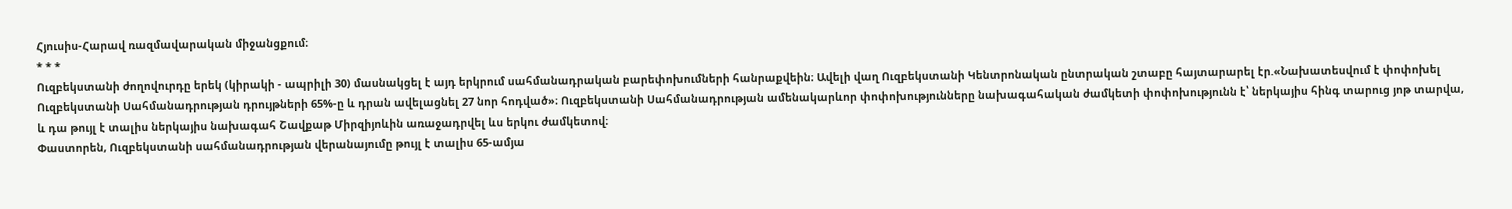Հյուսիս-Հարավ ռազմավարական միջանցքում։
* * *
Ուզբեկստանի ժողովուրդը երեկ (կիրակի - ապրիլի 30) մասնակցել է այդ երկրում սահմանադրական բարեփոխումների հանրաքվեին։ Ավելի վաղ Ուզբեկստանի Կենտրոնական ընտրական շտաբը հայտարարել էր.«Նախատեսվում է փոփոխել Ուզբեկստանի Սահմանադրության դրույթների 65%-ը և դրան ավելացնել 27 նոր հոդված»։ Ուզբեկստանի Սահմանադրության ամենակարևոր փոփոխությունները նախագահական ժամկետի փոփոխությունն է՝ ներկայիս հինգ տարուց յոթ տարվա, և դա թույլ է տալիս ներկայիս նախագահ Շավքաթ Միրզիյոևին առաջադրվել ևս երկու ժամկետով։
Փաստորեն, Ուզբեկստանի սահմանադրության վերանայումը թույլ է տալիս 65-ամյա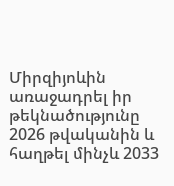Միրզիյոևին առաջադրել իր թեկնածությունը 2026 թվականին և հաղթել մինչև 2033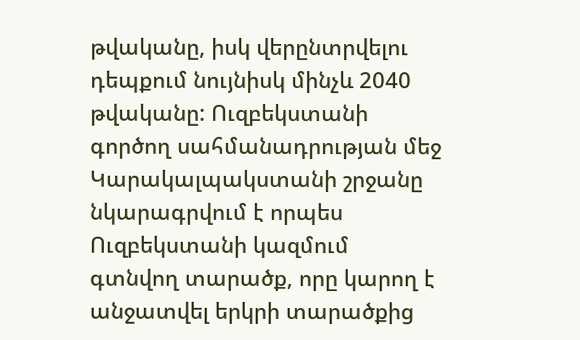թվականը, իսկ վերընտրվելու դեպքում նույնիսկ մինչև 2040 թվականը: Ուզբեկստանի գործող սահմանադրության մեջ Կարակալպակստանի շրջանը նկարագրվում է որպես Ուզբեկստանի կազմում գտնվող տարածք, որը կարող է անջատվել երկրի տարածքից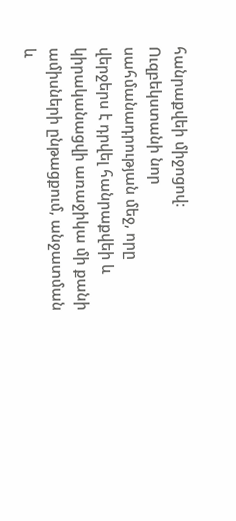հանրաքվեի միջոցով։ Ուզբեկստանի նոր սահմանադրության մեջ, որը վերջերս է դրվել հանրաքվեի և կիրականացվի առաջիկա մի քանի ամիսների ընթացքում, անջատման և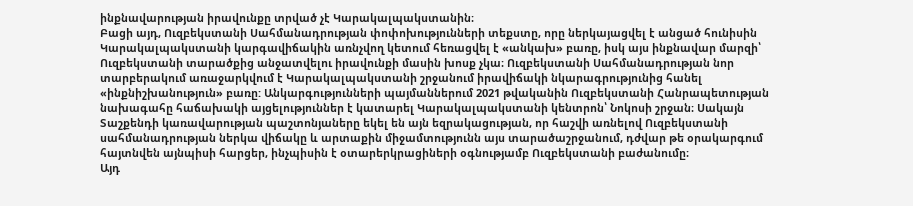ինքնավարության իրավունքը տրված չէ Կարակալպակստանին։
Բացի այդ, Ուզբեկստանի Սահմանադրության փոփոխությունների տեքստը, որը ներկայացվել է անցած հունիսին Կարակալպակստանի կարգավիճակին առնչվող կետում հեռացվել է «անկախ» բառը, իսկ այս ինքնավար մարզի՝ Ուզբեկստանի տարածքից անջատվելու իրավունքի մասին խոսք չկա։ Ուզբեկստանի Սահմանադրության նոր տարբերակում առաջարկվում է Կարակալպակստանի շրջանում իրավիճակի նկարագրությունից հանել «ինքնիշխանություն» բառը: Անկարգությունների պայմաններում 2021 թվականին Ուզբեկստանի Հանրապետության նախագահը հաճախակի այցելություններ է կատարել Կարակալպակստանի կենտրոն՝ Նոկոսի շրջան։ Սակայն Տաշքենդի կառավարության պաշտոնյաները եկել են այն եզրակացության, որ հաշվի առնելով Ուզբեկստանի սահմանադրության ներկա վիճակը և արտաքին միջամտությունն այս տարածաշրջանում, դժվար թե օրակարգում հայտնվեն այնպիսի հարցեր, ինչպիսին է օտարերկրացիների օգնությամբ Ուզբեկստանի բաժանումը։
Այդ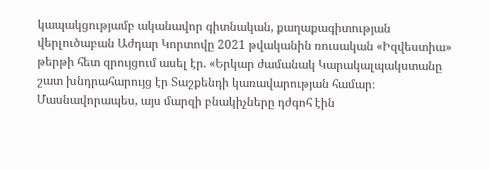կապակցությամբ ականավոր գիտնական, քաղաքագիտության վերլուծաբան Աժդար Կորտովը 2021 թվականին ռուսական «Իզվեստիա» թերթի հետ զրույցում ասել էր. «Երկար ժամանակ Կարակալպակստանը շատ խնդրահարույց էր Տաշքենդի կառավարության համար։ Մասնավորապես, այս մարզի բնակիչները դժգոհ էին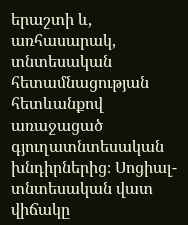երաշտի և, առհասարակ, տնտեսական հետամնացության հետևանքով առաջացած գյուղատնտեսական խնդիրներից։ Սոցիալ-տնտեսական վատ վիճակը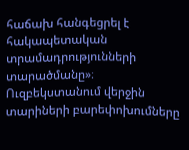հաճախ հանգեցրել է հակապետական տրամադրությունների տարածմանը»։ Ուզբեկստանում վերջին տարիների բարեփոխումները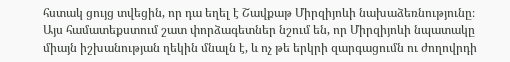հստակ ցույց տվեցին, որ դա եղել է Շավքաթ Միրզիյոևի նախաձեռնությունը։ Այս համատեքստում շատ փորձագետներ նշում են, որ Միրզիյոևի նպատակը միայն իշխանության ղեկին մնալն է, և ոչ թե երկրի զարգացումն ու ժողովրդի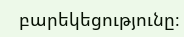բարեկեցությունը։